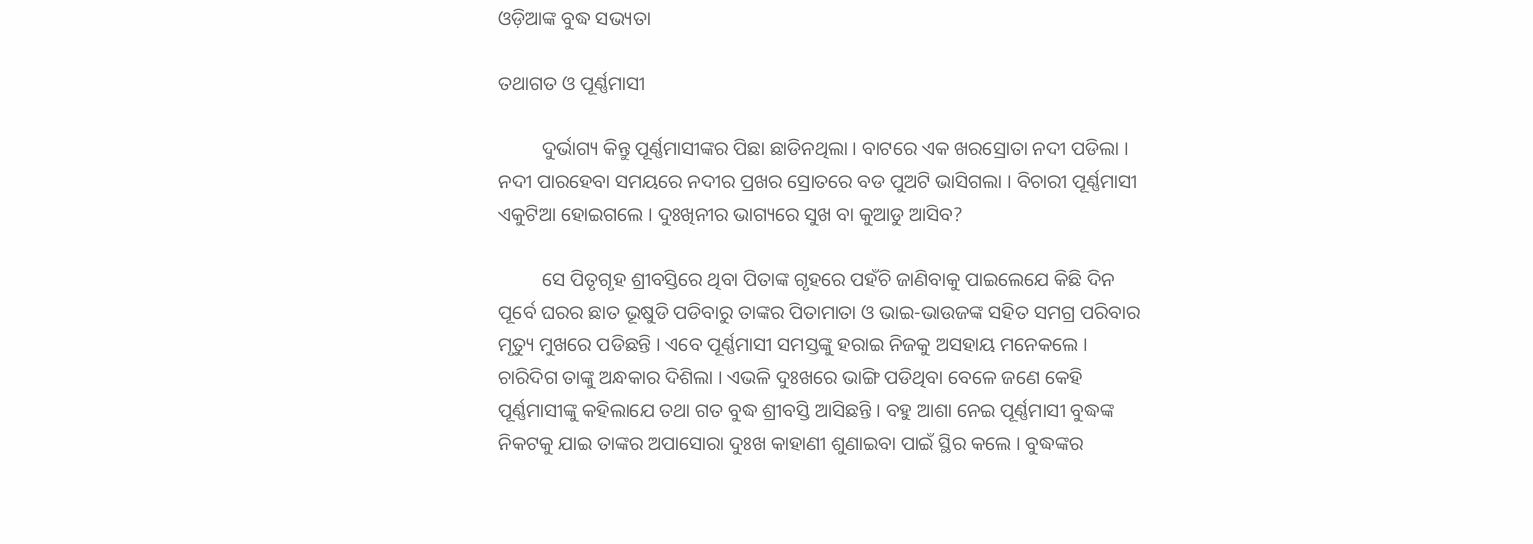ଓଡ଼ିଆଙ୍କ ବୁଦ୍ଧ ସଭ୍ୟତା

ତଥାଗତ ଓ ପୂର୍ଣ୍ଣମାସୀ

         ଦୁର୍ଭାଗ୍ୟ କିନ୍ତୁ ପୂର୍ଣ୍ଣମାସୀଙ୍କର ପିଛା ଛାଡିନଥିଲା । ବାଟରେ ଏକ ଖରସ୍ରୋତା ନଦୀ ପଡିଲା । ନଦୀ ପାରହେବା ସମୟରେ ନଦୀର ପ୍ରଖର ସ୍ରୋତରେ ବଡ ପୁଅଟି ଭାସିଗଲା । ବିଚାରୀ ପୂର୍ଣ୍ଣମାସୀ ଏକୁଟିଆ ହୋଇଗଲେ । ଦୁଃଖିନୀର ଭାଗ୍ୟରେ ସୁଖ ବା କୁଆଡୁ ଆସିବ?

         ସେ ପିତୃଗୃହ ଶ୍ରୀବସ୍ତିରେ ଥିବା ପିତାଙ୍କ ଗୃହରେ ପହଁଚି ଜାଣିବାକୁ ପାଇଲେଯେ କିଛି ଦିନ ପୂର୍ବେ ଘରର ଛାତ ଭୂଷୁଡି ପଡିବାରୁ ତାଙ୍କର ପିତାମାତା ଓ ଭାଇ-ଭାଉଜଙ୍କ ସହିତ ସମଗ୍ର ପରିବାର ମୃତ୍ୟୁ ମୁଖରେ ପଡିଛନ୍ତି । ଏବେ ପୂର୍ଣ୍ଣମାସୀ ସମସ୍ତଙ୍କୁ ହରାଇ ନିଜକୁ ଅସହାୟ ମନେକଲେ । ଚାରିଦିଗ ତାଙ୍କୁ ଅନ୍ଧକାର ଦିଶିଲା । ଏଭଳି ଦୁଃଖରେ ଭାଙ୍ଗି ପଡିଥିବା ବେଳେ ଜଣେ କେହି ପୂର୍ଣ୍ଣମାସୀଙ୍କୁ କହିଲାଯେ ତଥା ଗତ ବୁଦ୍ଧ ଶ୍ରୀବସ୍ତି ଆସିଛନ୍ତି । ବହୁ ଆଶା ନେଇ ପୂର୍ଣ୍ଣମାସୀ ବୁଦ୍ଧଙ୍କ ନିକଟକୁ ଯାଇ ତାଙ୍କର ଅପାସୋରା ଦୁଃଖ କାହାଣୀ ଶୁଣାଇବା ପାଇଁ ସ୍ଥିର କଲେ । ବୁଦ୍ଧଙ୍କର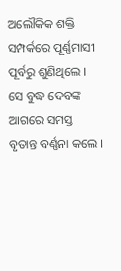ଅଲୌକିକ ଶକ୍ତି ସମ୍ପର୍କରେ ପୂର୍ଣ୍ଣମାସୀ ପୂର୍ବରୁ ଶୁଣିଥିଲେ । ସେ ବୁଦ୍ଧ ଦେବଙ୍କ ଆଗରେ ସମସ୍ତ ବୃତାନ୍ତ ବର୍ଣ୍ଣନା କଲେ ।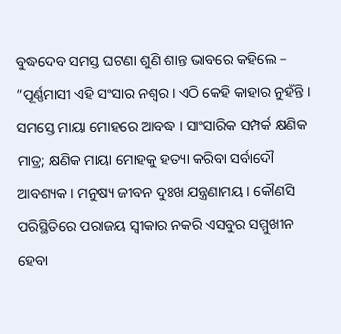ବୁଦ୍ଧଦେବ ସମସ୍ତ ଘଟଣା ଶୁଣି ଶାନ୍ତ ଭାବରେ କହିଲେ – “ପୂର୍ଣ୍ଣମାସୀ ଏହି ସଂସାର ନଶ୍ୱର । ଏଠି କେହି କାହାର ନୁହଁନ୍ତି । ସମସ୍ତେ ମାୟା ମୋହରେ ଆବଦ୍ଧ । ସାଂସାରିକ ସମ୍ପର୍କ କ୍ଷଣିକ ମାତ୍ର; କ୍ଷଣିକ ମାୟା ମୋହକୁ ହତ୍ୟା କରିବା ସର୍ବାଦୌ ଆବଶ୍ୟକ । ମନୁଷ୍ୟ ଜୀବନ ଦୁଃଖ ଯନ୍ତ୍ରଣାମୟ । କୌଣସି ପରିସ୍ଥିତିରେ ପରାଜୟ ସ୍ୱୀକାର ନକରି ଏସବୁର ସମ୍ମୁଖୀନ ହେବା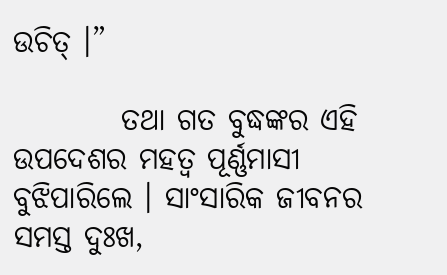ଉଚିତ୍ ।”

         ତଥା ଗତ ବୁଦ୍ଧଙ୍କର ଏହି ଉପଦେଶର ମହତ୍ୱ ପୂର୍ଣ୍ଣମାସୀ ବୁଝିପାରିଲେ । ସାଂସାରିକ ଜୀବନର ସମସ୍ତ ଦୁଃଖ,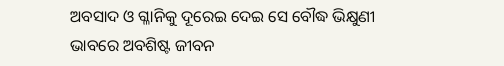ଅବସାଦ ଓ ଗ୍ଳାନିକୁ ଦୂରେଇ ଦେଇ ସେ ବୌଦ୍ଧ ଭିକ୍ଷୁଣୀ ଭାବରେ ଅବଶିଷ୍ଟ ଜୀବନ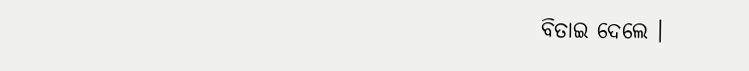ବିତାଇ ଦେଲେ ।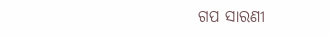ଗପ ସାରଣୀ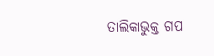ତାଲିକାଭୁକ୍ତ ଗପ